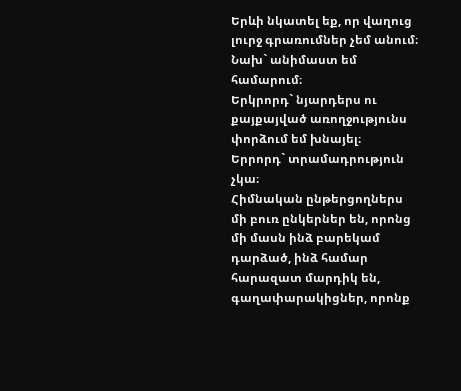Երևի նկատել եք, որ վաղուց լուրջ գրառումներ չեմ անում։ Նախ` անիմաստ եմ համարում։
Երկրորդ` նյարդերս ու քայքայված առողջությունս փորձում եմ խնայել։
Երրորդ` տրամադրություն չկա։
Հիմնական ընթերցողներս մի բուռ ընկերներ են, որոնց մի մասն ինձ բարեկամ դարձած, ինձ համար հարազատ մարդիկ են, գաղափարակիցներ, որոնք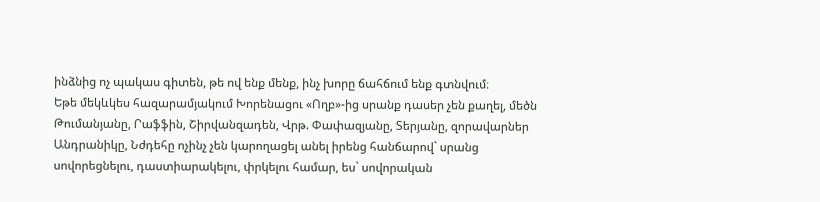ինձնից ոչ պակաս գիտեն, թե ով ենք մենք, ինչ խորը ճահճում ենք գտնվում։
Եթե մեկևկես հազարամյակում Խորենացու «Ողբ»-ից սրանք դասեր չեն քաղել, մեծն Թումանյանը, Րաֆֆին, Շիրվանզադեն, Վրթ. Փափազյանը, Տերյանը, զորավարներ Անդրանիկը, Նժդեհը ոչինչ չեն կարողացել անել իրենց հանճարով` սրանց սովորեցնելու, դաստիարակելու, փրկելու համար, ես` սովորական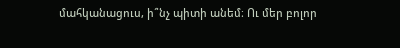մահկանացուս, ի՞նչ պիտի անեմ։ Ու մեր բոլոր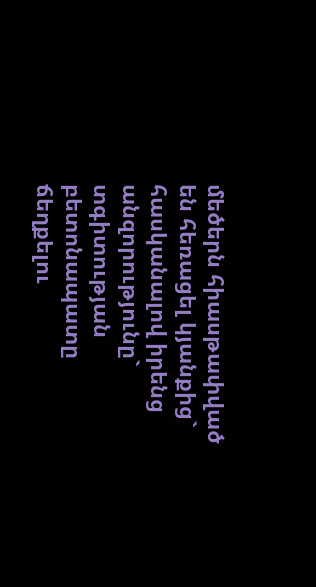մեծերն հիասթափված են հեռացել կյանքից` հասկանալով իրենց անզորությունը` տգիտության բետոնապատը ճեղքելու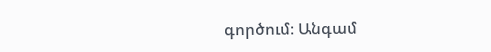գործում։ Անգամ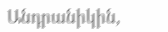Անդրանիկին,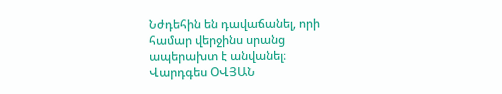Նժդեհին են դավաճանել, որի համար վերջինս սրանց ապերախտ է անվանել։
Վարդգես ՕՎՅԱՆ